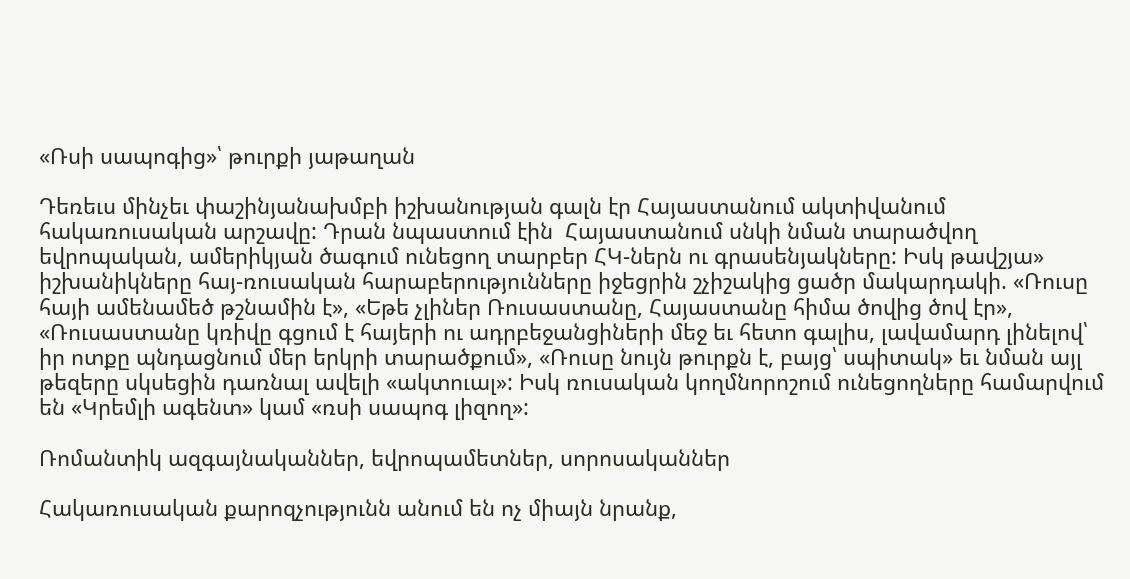«Ռսի սապոգից»՝ թուրքի յաթաղան

Դեռեւս մինչեւ փաշինյանախմբի իշխանության գալն էր Հայաստանում ակտիվանում հակառուսական արշավը: Դրան նպաստում էին  Հայաստանում սնկի նման տարածվող եվրոպական, ամերիկյան ծագում ունեցող տարբեր ՀԿ-ներն ու գրասենյակները: Իսկ թավշյա» իշխանիկները հայ-ռուսական հարաբերությունները իջեցրին շչիշակից ցածր մակարդակի. «Ռուսը հայի ամենամեծ թշնամին է», «Եթե չլիներ Ռուսաստանը, Հայաստանը հիմա ծովից ծով էր», «Ռուսաստանը կռիվը գցում է հայերի ու ադրբեջանցիների մեջ եւ հետո գալիս, լավամարդ լինելով՝ իր ոտքը պնդացնում մեր երկրի տարածքում», «Ռուսը նույն թուրքն է, բայց՝ սպիտակ» եւ նման այլ  թեզերը սկսեցին դառնալ ավելի «ակտուալ»: Իսկ ռուսական կողմնորոշում ունեցողները համարվում են «Կրեմլի ագենտ» կամ «ռսի սապոգ լիզող»:

Ռոմանտիկ ազգայնականներ, եվրոպամետներ, սորոսականներ

Հակառուսական քարոզչությունն անում են ոչ միայն նրանք,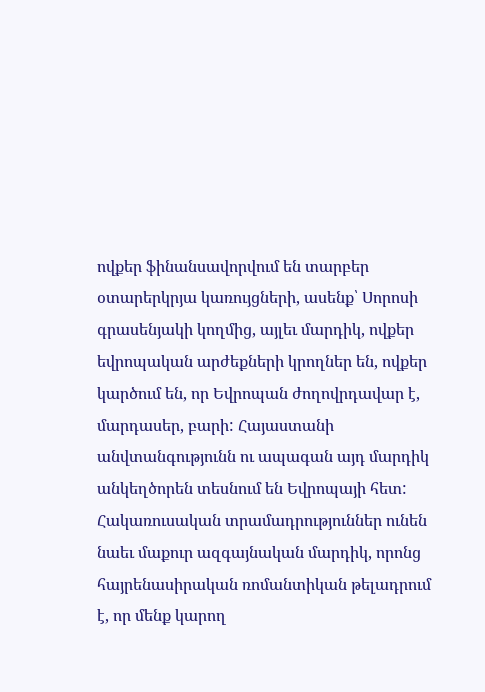ովքեր ֆինանսավորվում են տարբեր օտարերկրյա կառույցների, ասենք՝ Սորոսի գրասենյակի կողմից, այլեւ մարդիկ, ովքեր եվրոպական արժեքների կրողներ են, ովքեր  կարծում են, որ Եվրոպան ժողովրդավար է, մարդասեր, բարի: Հայաստանի անվտանգությունն ու ապագան այդ մարդիկ անկեղծորեն տեսնում են Եվրոպայի հետ: Հակառուսական տրամադրություններ ունեն նաեւ մաքուր ազգայնական մարդիկ, որոնց հայրենասիրական ռոմանտիկան թելադրում է, որ մենք կարող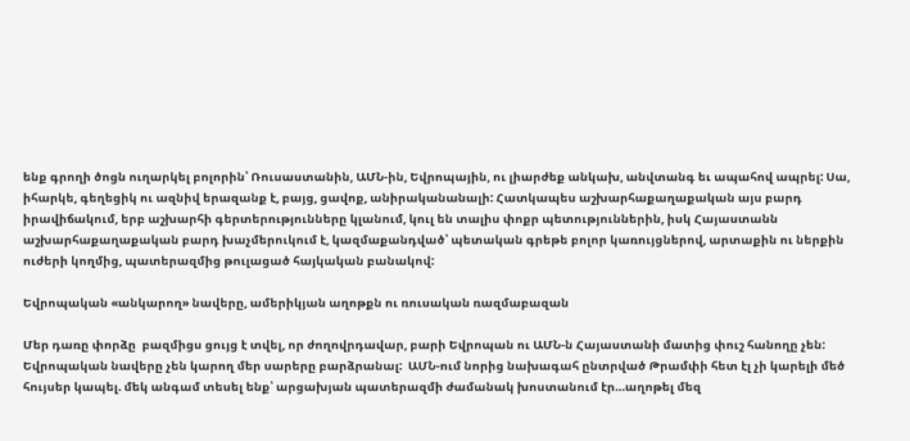ենք գրողի ծոցն ուղարկել բոլորին՝ Ռուսաստանին, ԱՄՆ-ին, Եվրոպային, ու լիարժեք անկախ, անվտանգ եւ ապահով ապրել: Սա, իհարկե, գեղեցիկ ու ազնիվ երազանք է, բայց, ցավոք, անիրականանալի: Հատկապես աշխարհաքաղաքական այս բարդ իրավիճակում, երբ աշխարհի գերտերությունները կլանում, կուլ են տալիս փոքր պետություններին, իսկ Հայաստանն աշխարհաքաղաքական բարդ խաչմերուկում է, կազմաքանդված՝ պետական գրեթե բոլոր կառույցներով, արտաքին ու ներքին ուժերի կողմից, պատերազմից թուլացած հայկական բանակով:

Եվրոպական «անկարող» նավերը, ամերիկյան աղոթքն ու ռուսական ռազմաբազան

Մեր դառը փորձը  բազմիցս ցույց է տվել, որ ժողովրդավար, բարի Եվրոպան ու ԱՄՆ-ն Հայաստանի մատից փուշ հանողը չեն: Եվրոպական նավերը չեն կարող մեր սարերը բարձրանալ:  ԱՄՆ-ում նորից նախագահ ընտրված Թրամփի հետ էլ չի կարելի մեծ հույսեր կապել. մեկ անգամ տեսել ենք՝ արցախյան պատերազմի ժամանակ խոստանում էր…աղոթել մեզ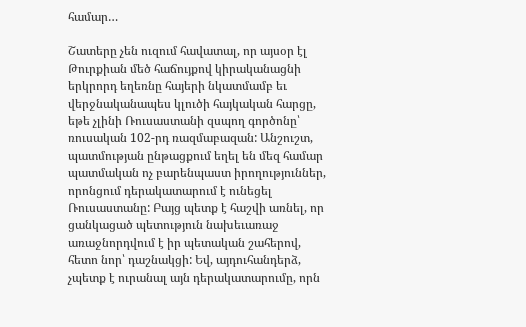համար…

Շատերը չեն ուզում հավատալ, որ այսօր էլ Թուրքիան մեծ հաճույքով կիրականացնի երկրորդ եղեռնը հայերի նկատմամբ եւ վերջնականապես կլուծի հայկական հարցը, եթե չլինի Ռուսաստանի զսպող գործոնը՝ ռուսական 102-րդ ռազմաբազան: Անշուշտ, պատմության ընթացքում եղել են մեզ համար պատմական ոչ բարենպաստ իրողություններ, որոնցում դերակատարում է ունեցել Ռուսաստանը: Բայց պետք է հաշվի առնել, որ ցանկացած պետություն նախեւառաջ առաջնորդվում է իր պետական շահերով, հետո նոր՝ դաշնակցի: Եվ, այդուհանդերձ, չպետք է ուրանալ այն դերակատարումը, որն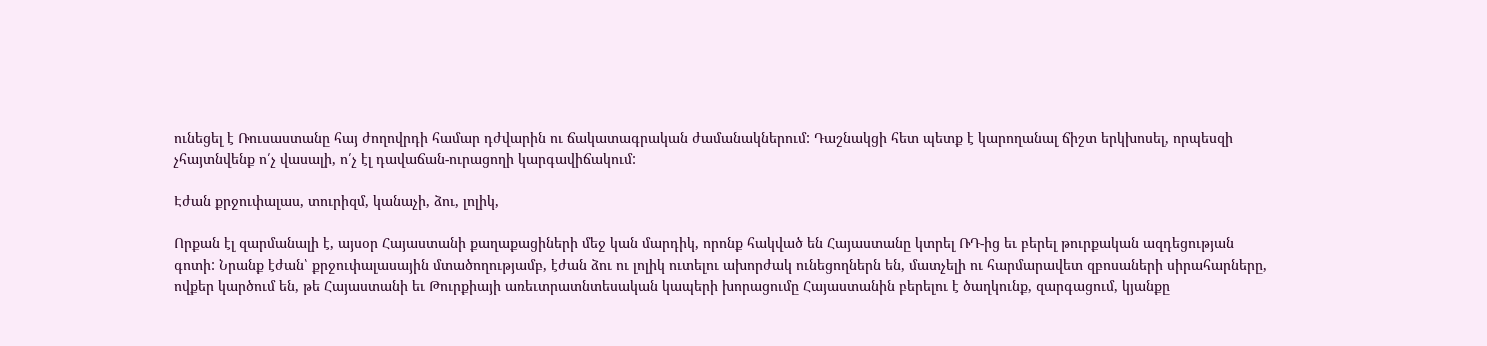ունեցել է Ռուսաստանը հայ ժողովրդի համար դժվարին ու ճակատագրական ժամանակներում: Դաշնակցի հետ պետք է կարողանալ ճիշտ երկխոսել, որպեսզի չհայտնվենք ո՛չ վասալի, ո՛չ էլ դավաճան-ուրացողի կարգավիճակում:

Էժան քրջուփալաս, տուրիզմ, կանաչի, ձու, լոլիկ,

Որքան էլ զարմանալի է, այսօր Հայաստանի քաղաքացիների մեջ կան մարդիկ, որոնք հակված են Հայաստանը կտրել ՌԴ-ից եւ բերել թուրքական ազդեցության գոտի: Նրանք էժան՝ քրջուփալասային մտածողությամբ, էժան ձու ու լոլիկ ուտելու ախորժակ ունեցողներն են, մատչելի ու հարմարավետ զբոսաների սիրահարները, ովքեր կարծում են, թե Հայաստանի եւ Թուրքիայի առեւտրատնտեսական կապերի խորացումը Հայաստանին բերելու է ծաղկունք, զարգացում, կյանքը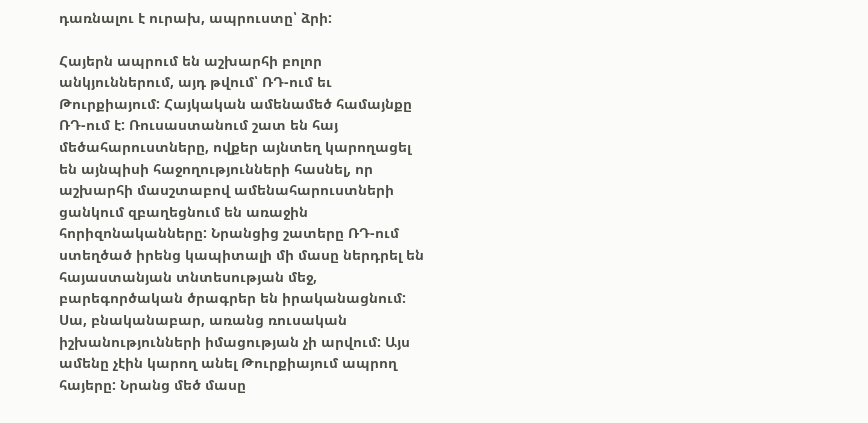դառնալու է ուրախ, ապրուստը՝ ձրի:

Հայերն ապրում են աշխարհի բոլոր անկյուններում, այդ թվում՝ ՌԴ-ում եւ Թուրքիայում: Հայկական ամենամեծ համայնքը ՌԴ-ում է: Ռուսաստանում շատ են հայ մեծահարուստները, ովքեր այնտեղ կարողացել են այնպիսի հաջողությունների հասնել, որ աշխարհի մասշտաբով ամենահարուստների ցանկում զբաղեցնում են առաջին հորիզոնականները: Նրանցից շատերը ՌԴ-ում ստեղծած իրենց կապիտալի մի մասը ներդրել են հայաստանյան տնտեսության մեջ, բարեգործական ծրագրեր են իրականացնում: Սա, բնականաբար, առանց ռուսական իշխանությունների իմացության չի արվում: Այս ամենը չէին կարող անել Թուրքիայում ապրող հայերը: Նրանց մեծ մասը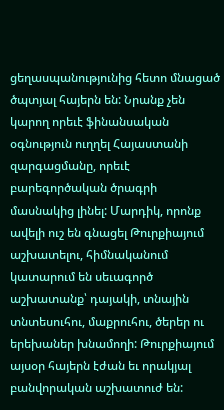ցեղասպանությունից հետո մնացած ծպտյալ հայերն են: Նրանք չեն կարող որեւէ ֆինանսական օգնություն ուղղել Հայաստանի զարգացմանը, որեւէ բարեգործական ծրագրի մասնակից լինել: Մարդիկ, որոնք ավելի ուշ են գնացել Թուրքիայում աշխատելու, հիմնականում կատարում են սեւագործ աշխատանք՝ դայակի, տնային տնտեսուհու, մաքրուհու, ծերեր ու երեխաներ խնամողի: Թուրքիայում այսօր հայերն էժան եւ որակյալ բանվորական աշխատուժ են: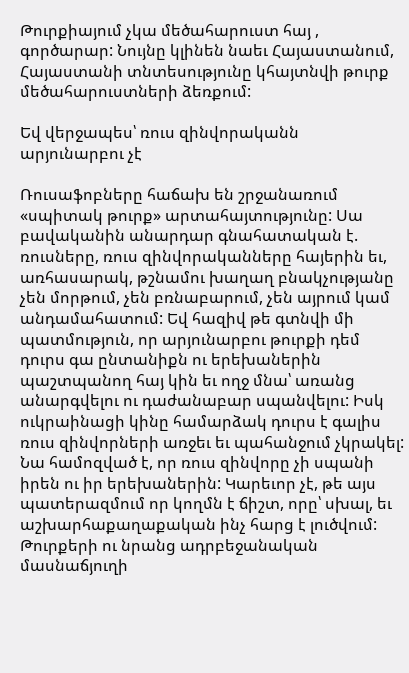Թուրքիայում չկա մեծահարուստ հայ , գործարար: Նույնը կլինեն նաեւ Հայաստանում,  Հայաստանի տնտեսությունը կհայտնվի թուրք մեծահարուստների ձեռքում:

Եվ վերջապես՝ ռուս զինվորականն արյունարբու չէ

Ռուսաֆոբները հաճախ են շրջանառում «սպիտակ թուրք» արտահայտությունը: Սա բավականին անարդար գնահատական է. ռուսները, ռուս զինվորականները հայերին եւ, առհասարակ, թշնամու խաղաղ բնակչությանը չեն մորթում, չեն բռնաբարում, չեն այրում կամ անդամահատում: Եվ հազիվ թե գտնվի մի պատմություն, որ արյունարբու թուրքի դեմ դուրս գա ընտանիքն ու երեխաներին պաշտպանող հայ կին եւ ողջ մնա՝ առանց անարգվելու ու դաժանաբար սպանվելու: Իսկ ուկրաինացի կինը համարձակ դուրս է գալիս ռուս զինվորների առջեւ եւ պահանջում չկրակել: Նա համոզված է, որ ռուս զինվորը չի սպանի իրեն ու իր երեխաներին: Կարեւոր չէ, թե այս պատերազմում որ կողմն է ճիշտ, որը՝ սխալ, եւ աշխարհաքաղաքական ինչ հարց է լուծվում: Թուրքերի ու նրանց ադրբեջանական մասնաճյուղի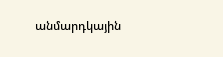անմարդկային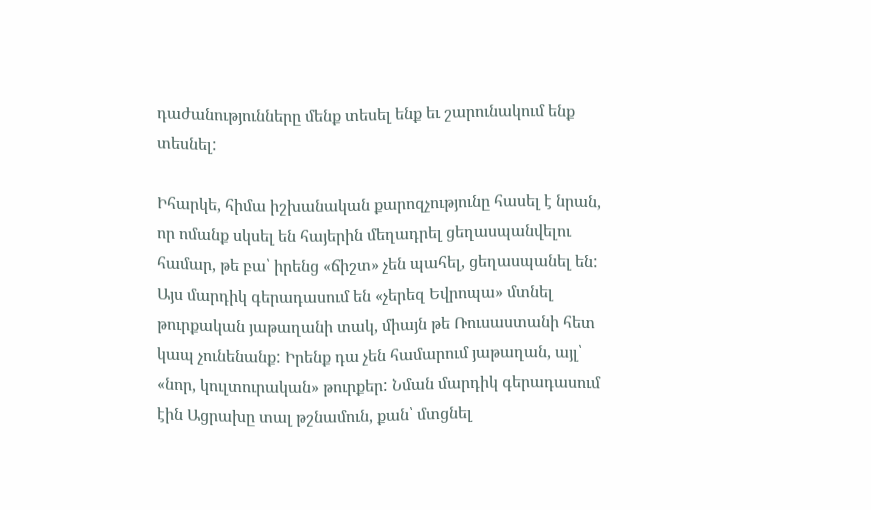դաժանությունները մենք տեսել ենք եւ շարունակում ենք տեսնել:

Իհարկե, հիմա իշխանական քարոզչությունը հասել է նրան, որ ոմանք սկսել են հայերին մեղադրել ցեղասպանվելու համար, թե բա՝ իրենց «ճիշտ» չեն պահել, ցեղասպանել են: Այս մարդիկ գերադասում են «չերեզ Եվրոպա» մտնել թուրքական յաթաղանի տակ, միայն թե Ռուսաստանի հետ կապ չունենանք: Իրենք դա չեն համարում յաթաղան, այլ՝ «նոր, կուլտուրական» թուրքեր: Նման մարդիկ գերադասում էին Ացրախը տալ թշնամուն, քան՝ մտցնել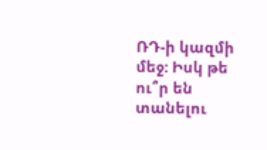ՌԴ-ի կազմի մեջ: Իսկ թե ու՞ր են տանելու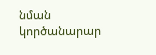նման կործանարար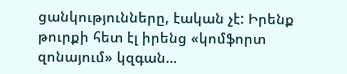ցանկությունները, էական չէ: Իրենք թուրքի հետ էլ իրենց «կոմֆորտ զոնայում» կզգան…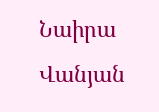Նաիրա Վանյան